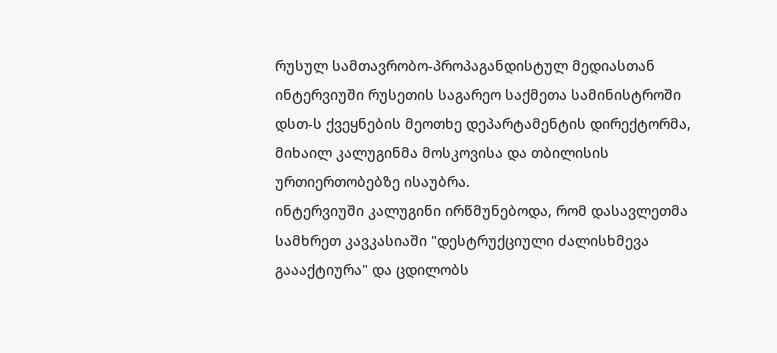რუსულ სამთავრობო-პროპაგანდისტულ მედიასთან ინტერვიუში რუსეთის საგარეო საქმეთა სამინისტროში დსთ-ს ქვეყნების მეოთხე დეპარტამენტის დირექტორმა, მიხაილ კალუგინმა მოსკოვისა და თბილისის ურთიერთობებზე ისაუბრა.
ინტერვიუში კალუგინი ირწმუნებოდა, რომ დასავლეთმა სამხრეთ კავკასიაში "დესტრუქციული ძალისხმევა გაააქტიურა" და ცდილობს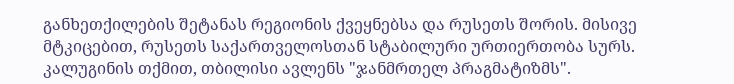განხეთქილების შეტანას რეგიონის ქვეყნებსა და რუსეთს შორის. მისივე მტკიცებით, რუსეთს საქართველოსთან სტაბილური ურთიერთობა სურს. კალუგინის თქმით, თბილისი ავლენს "ჯანმრთელ პრაგმატიზმს".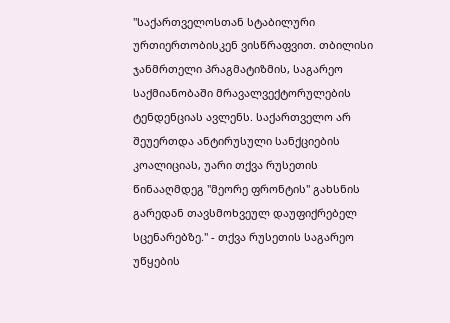"საქართველოსთან სტაბილური ურთიერთობისკენ ვისწრაფვით. თბილისი ჯანმრთელი პრაგმატიზმის, საგარეო საქმიანობაში მრავალვექტორულების ტენდენციას ავლენს. საქართველო არ შეუერთდა ანტირუსული სანქციების კოალიციას, უარი თქვა რუსეთის წინააღმდეგ "მეორე ფრონტის" გახსნის გარედან თავსმოხვეულ დაუფიქრებელ სცენარებზე." - თქვა რუსეთის საგარეო უწყების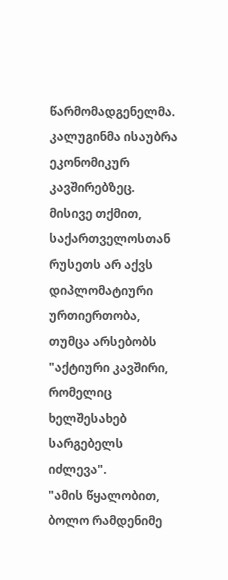წარმომადგენელმა.
კალუგინმა ისაუბრა ეკონომიკურ კავშირებზეც. მისივე თქმით, საქართველოსთან რუსეთს არ აქვს დიპლომატიური ურთიერთობა, თუმცა არსებობს "აქტიური კავშირი, რომელიც ხელშესახებ სარგებელს იძლევა".
"ამის წყალობით, ბოლო რამდენიმე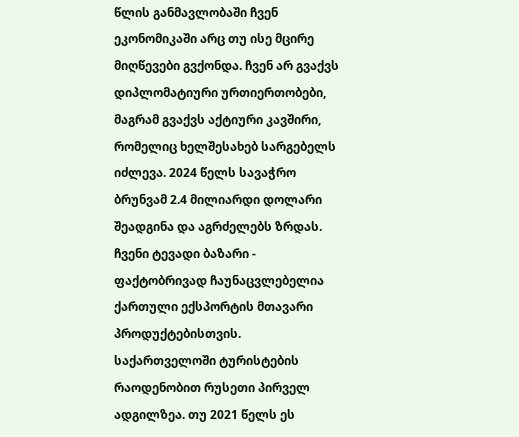წლის განმავლობაში ჩვენ ეკონომიკაში არც თუ ისე მცირე მიღწევები გვქონდა. ჩვენ არ გვაქვს დიპლომატიური ურთიერთობები, მაგრამ გვაქვს აქტიური კავშირი, რომელიც ხელშესახებ სარგებელს იძლევა. 2024 წელს სავაჭრო ბრუნვამ 2.4 მილიარდი დოლარი შეადგინა და აგრძელებს ზრდას. ჩვენი ტევადი ბაზარი - ფაქტობრივად ჩაუნაცვლებელია ქართული ექსპორტის მთავარი პროდუქტებისთვის. საქართველოში ტურისტების რაოდენობით რუსეთი პირველ ადგილზეა. თუ 2021 წელს ეს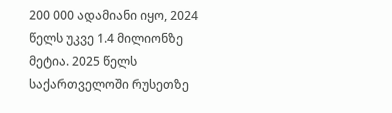200 000 ადამიანი იყო, 2024 წელს უკვე 1.4 მილიონზე მეტია. 2025 წელს საქართველოში რუსეთზე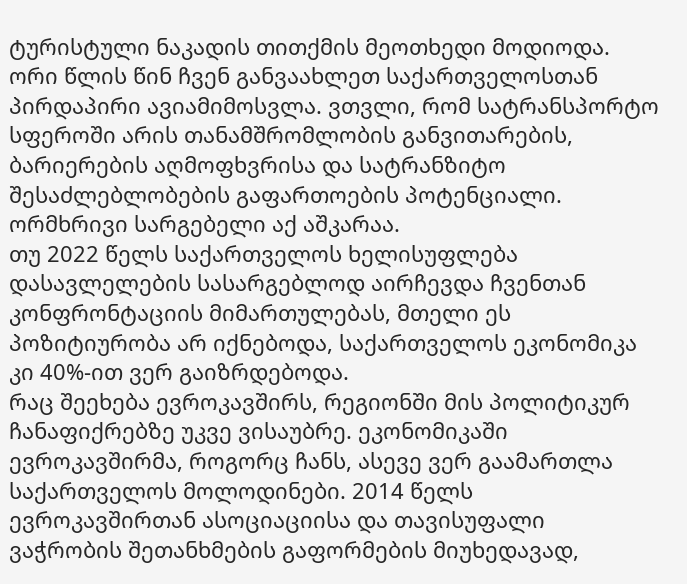ტურისტული ნაკადის თითქმის მეოთხედი მოდიოდა. ორი წლის წინ ჩვენ განვაახლეთ საქართველოსთან პირდაპირი ავიამიმოსვლა. ვთვლი, რომ სატრანსპორტო სფეროში არის თანამშრომლობის განვითარების, ბარიერების აღმოფხვრისა და სატრანზიტო შესაძლებლობების გაფართოების პოტენციალი. ორმხრივი სარგებელი აქ აშკარაა.
თუ 2022 წელს საქართველოს ხელისუფლება დასავლელების სასარგებლოდ აირჩევდა ჩვენთან კონფრონტაციის მიმართულებას, მთელი ეს პოზიტიურობა არ იქნებოდა, საქართველოს ეკონომიკა კი 40%-ით ვერ გაიზრდებოდა.
რაც შეეხება ევროკავშირს, რეგიონში მის პოლიტიკურ ჩანაფიქრებზე უკვე ვისაუბრე. ეკონომიკაში ევროკავშირმა, როგორც ჩანს, ასევე ვერ გაამართლა საქართველოს მოლოდინები. 2014 წელს ევროკავშირთან ასოციაციისა და თავისუფალი ვაჭრობის შეთანხმების გაფორმების მიუხედავად,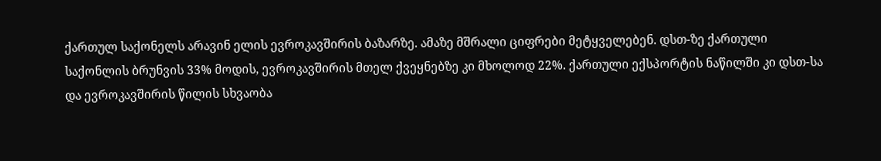ქართულ საქონელს არავინ ელის ევროკავშირის ბაზარზე. ამაზე მშრალი ციფრები მეტყველებენ. დსთ-ზე ქართული საქონლის ბრუნვის 33% მოდის, ევროკავშირის მთელ ქვეყნებზე კი მხოლოდ 22%. ქართული ექსპორტის ნაწილში კი დსთ-სა და ევროკავშირის წილის სხვაობა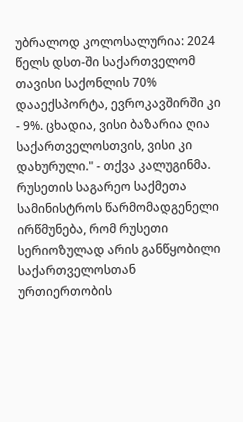უბრალოდ კოლოსალურია: 2024 წელს დსთ-ში საქართველომ თავისი საქონლის 70% დააექსპორტა, ევროკავშირში კი - 9%. ცხადია, ვისი ბაზარია ღია საქართველოსთვის, ვისი კი დახურული." - თქვა კალუგინმა.
რუსეთის საგარეო საქმეთა სამინისტროს წარმომადგენელი ირწმუნება, რომ რუსეთი სერიოზულად არის განწყობილი საქართველოსთან ურთიერთობის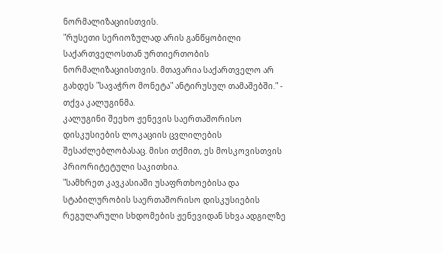ნორმალიზაციისთვის.
"რუსეთი სერიოზულად არის განწყობილი საქართველოსთან ურთიერთობის ნორმალიზაციისთვის. მთავარია საქართველო არ გახდეს "სავაჭრო მონეტა" ანტირუსულ თამაშებში." - თქვა კალუგინმა.
კალუგინი შეეხო ჟენევის საერთაშორისო დისკუსიების ლოკაციის ცვლილების შესაძლებლობასაც. მისი თქმით, ეს მოსკოვისთვის პრიორიტეტული საკითხია.
"სამხრეთ კავკასიაში უსაფრთხოებისა და სტაბილურობის საერთაშორისო დისკუსიების რეგულარული სხდომების ჟენევიდან სხვა ადგილზე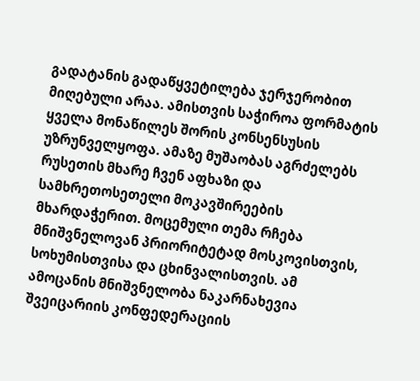გადატანის გადაწყვეტილება ჯერჯერობით მიღებული არაა. ამისთვის საჭიროა ფორმატის ყველა მონაწილეს შორის კონსენსუსის უზრუნველყოფა. ამაზე მუშაობას აგრძელებს რუსეთის მხარე ჩვენ აფხაზი და სამხრეთოსეთელი მოკავშირეების მხარდაჭერით. მოცემული თემა რჩება მნიშვნელოვან პრიორიტეტად მოსკოვისთვის, სოხუმისთვისა და ცხინვალისთვის. ამ ამოცანის მნიშვნელობა ნაკარნახევია შვეიცარიის კონფედერაციის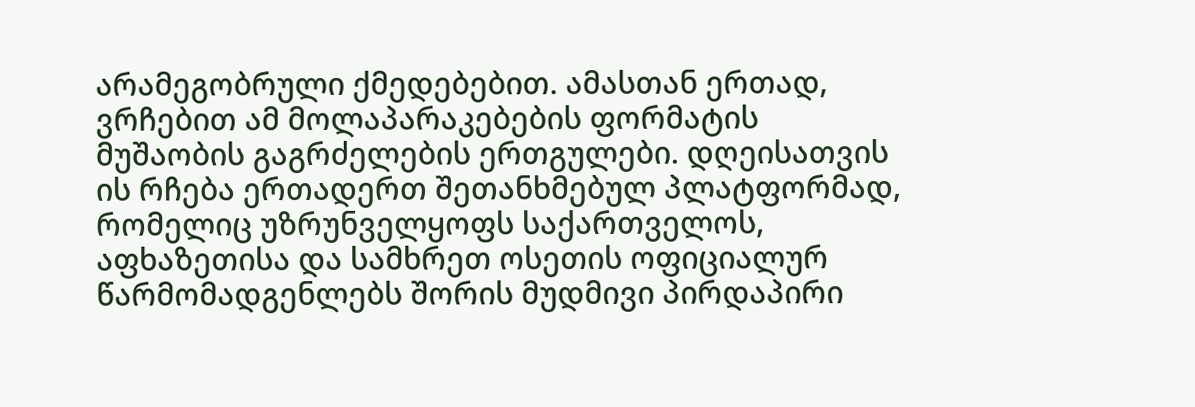არამეგობრული ქმედებებით. ამასთან ერთად, ვრჩებით ამ მოლაპარაკებების ფორმატის მუშაობის გაგრძელების ერთგულები. დღეისათვის ის რჩება ერთადერთ შეთანხმებულ პლატფორმად, რომელიც უზრუნველყოფს საქართველოს, აფხაზეთისა და სამხრეთ ოსეთის ოფიციალურ წარმომადგენლებს შორის მუდმივი პირდაპირი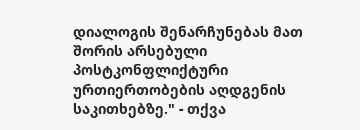დიალოგის შენარჩუნებას მათ შორის არსებული პოსტკონფლიქტური ურთიერთობების აღდგენის საკითხებზე." - თქვა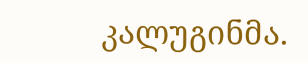კალუგინმა.